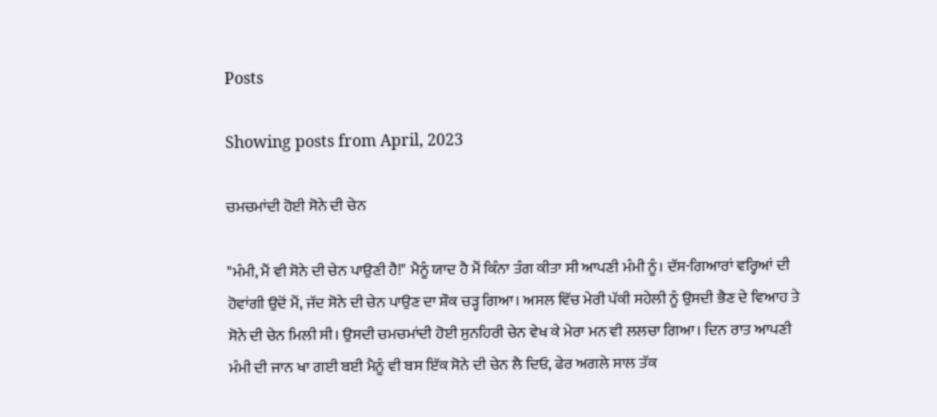Posts

Showing posts from April, 2023

ਚਮਚਮਾਂਦੀ ਹੋਈ ਸੋਨੇ ਦੀ ਚੇਨ

"ਮੰਮੀ, ਮੈਂ ਵੀ ਸੋਨੇ ਦੀ ਚੇਨ ਪਾਉਣੀ ਹੈ!" ਮੈਨੂੰ ਯਾਦ ਹੈ ਮੈਂ ਕਿੰਨਾ ਤੰਗ ਕੀਤਾ ਸੀ ਆਪਣੀ ਮੰਮੀ ਨੂੰ। ਦੱਸ-ਗਿਆਰਾਂ ਵਰ੍ਹਿਆਂ ਦੀ ਹੋਵਾਂਗੀ ਉਦੋਂ ਮੈਂ, ਜੱਦ ਸੋਨੇ ਦੀ ਚੇਨ ਪਾਉਣ ਦਾ ਸ਼ੌਕ ਚੜ੍ਹ ਗਿਆ। ਅਸਲ ਵਿੱਚ ਮੇਰੀ ਪੱਕੀ ਸਹੇਲੀ ਨੂੰ ਉਸਦੀ ਭੈਣ ਦੇ ਵਿਆਹ ਤੇ ਸੋਨੇ ਦੀ ਚੇਨ ਮਿਲੀ ਸੀ। ਉਸਦੀ ਚਮਚਮਾਂਦੀ ਹੋਈ ਸੁਨਹਿਰੀ ਚੇਨ ਵੇਖ ਕੇ ਮੇਰਾ ਮਨ ਵੀ ਲਲਚਾ ਗਿਆ। ਦਿਨ ਰਾਤ ਆਪਣੀ ਮੰਮੀ ਦੀ ਜਾਨ ਖਾ ਗਈ ਬਈ ਮੈਨੂੰ ਵੀ ਬਸ ਇੱਕ ਸੋਨੇ ਦੀ ਚੇਨ ਲੈ ਦਿਓ, ਫੇਰ ਅਗਲੇ ਸਾਲ ਤੱਕ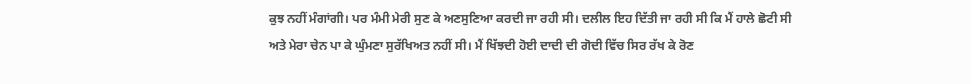ਕੁਝ ਨਹੀਂ ਮੰਗਾਂਗੀ। ਪਰ ਮੰਮੀ ਮੇਰੀ ਸੁਣ ਕੇ ਅਣਸੁਣਿਆ ਕਰਦੀ ਜਾ ਰਹੀ ਸੀ। ਦਲੀਲ ਇਹ ਦਿੱਤੀ ਜਾ ਰਹੀ ਸੀ ਕਿ ਮੈਂ ਹਾਲੇ ਛੋਟੀ ਸੀ ਅਤੇ ਮੇਰਾ ਚੇਨ ਪਾ ਕੇ ਘੁੰਮਣਾ ਸੁਰੱਖਿਅਤ ਨਹੀਂ ਸੀ। ਮੈਂ ਖਿੱਝਦੀ ਹੋਈ ਦਾਦੀ ਦੀ ਗੋਦੀ ਵਿੱਚ ਸਿਰ ਰੱਖ ਕੇ ਰੋਣ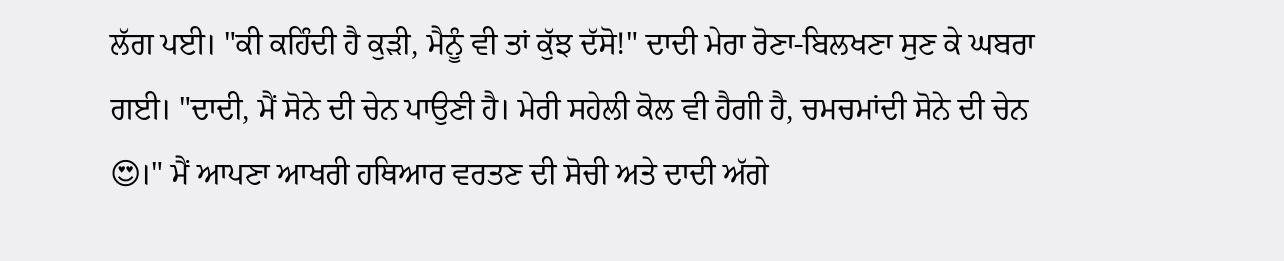ਲੱਗ ਪਈ। "ਕੀ ਕਹਿੰਦੀ ਹੈ ਕੁੜੀ, ਮੈਨੂੰ ਵੀ ਤਾਂ ਕੁੱਝ ਦੱਸੋ!" ਦਾਦੀ ਮੇਰਾ ਰੋਣਾ-ਬਿਲਖਣਾ ਸੁਣ ਕੇ ਘਬਰਾ ਗਈ। "ਦਾਦੀ, ਮੈਂ ਸੋਨੇ ਦੀ ਚੇਨ ਪਾਉਣੀ ਹੈ। ਮੇਰੀ ਸਹੇਲੀ ਕੋਲ ਵੀ ਹੈਗੀ ਹੈ, ਚਮਚਮਾਂਦੀ ਸੋਨੇ ਦੀ ਚੇਨ 😍।" ਮੈਂ ਆਪਣਾ ਆਖਰੀ ਹਥਿਆਰ ਵਰਤਣ ਦੀ ਸੋਚੀ ਅਤੇ ਦਾਦੀ ਅੱਗੇ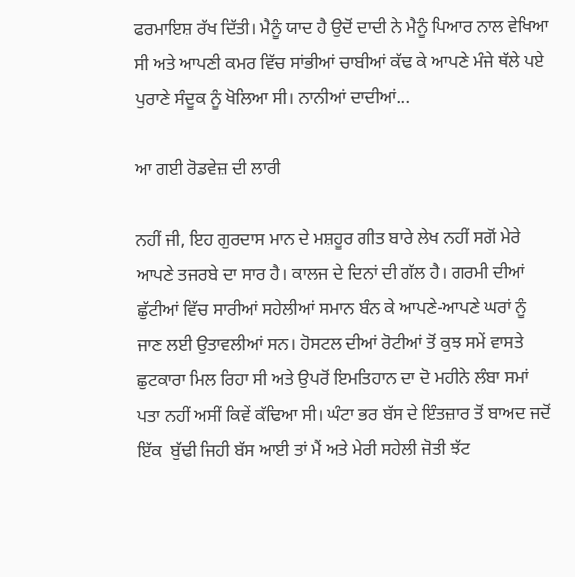ਫਰਮਾਇਸ਼ ਰੱਖ ਦਿੱਤੀ। ਮੈਨੂੰ ਯਾਦ ਹੈ ਉਦੋਂ ਦਾਦੀ ਨੇ ਮੈਨੂੰ ਪਿਆਰ ਨਾਲ ਵੇਖਿਆ ਸੀ ਅਤੇ ਆਪਣੀ ਕਮਰ ਵਿੱਚ ਸਾਂਭੀਆਂ ਚਾਬੀਆਂ ਕੱਢ ਕੇ ਆਪਣੇ ਮੰਜੇ ਥੱਲੇ ਪਏ ਪੁਰਾਣੇ ਸੰਦੂਕ ਨੂੰ ਖੋਲਿਆ ਸੀ। ਨਾਨੀਆਂ ਦਾਦੀਆਂ...

ਆ ਗਈ ਰੋਡਵੇਜ਼ ਦੀ ਲਾਰੀ

ਨਹੀਂ ਜੀ, ਇਹ ਗੁਰਦਾਸ ਮਾਨ ਦੇ ਮਸ਼ਹੂਰ ਗੀਤ ਬਾਰੇ ਲੇਖ ਨਹੀਂ ਸਗੋਂ ਮੇਰੇ ਆਪਣੇ ਤਜਰਬੇ ਦਾ ਸਾਰ ਹੈ। ਕਾਲਜ ਦੇ ਦਿਨਾਂ ਦੀ ਗੱਲ ਹੈ। ਗਰਮੀ ਦੀਆਂ ਛੁੱਟੀਆਂ ਵਿੱਚ ਸਾਰੀਆਂ ਸਹੇਲੀਆਂ ਸਮਾਨ ਬੰਨ ਕੇ ਆਪਣੇ-ਆਪਣੇ ਘਰਾਂ ਨੂੰ ਜਾਣ ਲਈ ਉਤਾਵਲੀਆਂ ਸਨ। ਹੋਸਟਲ ਦੀਆਂ ਰੋਟੀਆਂ ਤੋਂ ਕੁਝ ਸਮੇਂ ਵਾਸਤੇ ਛੁਟਕਾਰਾ ਮਿਲ ਰਿਹਾ ਸੀ ਅਤੇ ਉਪਰੋਂ ਇਮਤਿਹਾਨ ਦਾ ਦੋ ਮਹੀਨੇ ਲੰਬਾ ਸਮਾਂ ਪਤਾ ਨਹੀਂ ਅਸੀਂ ਕਿਵੇਂ ਕੱਢਿਆ ਸੀ। ਘੰਟਾ ਭਰ ਬੱਸ ਦੇ ਇੰਤਜ਼ਾਰ ਤੋਂ ਬਾਅਦ ਜਦੋਂ ਇੱਕ  ਬੁੱਢੀ ਜਿਹੀ ਬੱਸ ਆਈ ਤਾਂ ਮੈਂ ਅਤੇ ਮੇਰੀ ਸਹੇਲੀ ਜੋਤੀ ਝੱਟ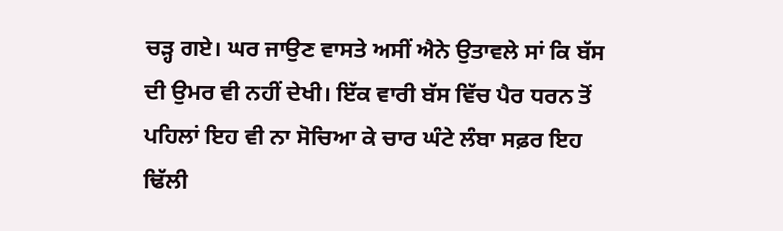ਚੜ੍ਹ ਗਏ। ਘਰ ਜਾਉਣ ਵਾਸਤੇ ਅਸੀਂ ਐਨੇ ਉਤਾਵਲੇ ਸਾਂ ਕਿ ਬੱਸ ਦੀ ਉਮਰ ਵੀ ਨਹੀਂ ਦੇਖੀ। ਇੱਕ ਵਾਰੀ ਬੱਸ ਵਿੱਚ ਪੈਰ ਧਰਨ ਤੋਂ ਪਹਿਲਾਂ ਇਹ ਵੀ ਨਾ ਸੋਚਿਆ ਕੇ ਚਾਰ ਘੰਟੇ ਲੰਬਾ ਸਫ਼ਰ ਇਹ ਢਿੱਲੀ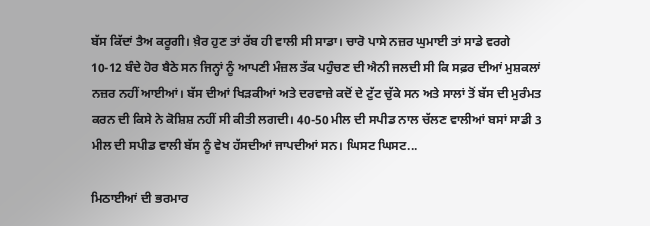ਬੱਸ ਕਿੱਦਾਂ ਤੈਅ ਕਰੂਗੀ। ਖ਼ੈਰ ਹੁਣ ਤਾਂ ਰੱਬ ਹੀ ਵਾਲੀ ਸੀ ਸਾਡਾ। ਚਾਰੋ ਪਾਸੇ ਨਜ਼ਰ ਘੁਮਾਈ ਤਾਂ ਸਾਡੇ ਵਰਗੇ 10-12 ਬੰਦੇ ਹੋਰ ਬੈਠੇ ਸਨ ਜਿਨ੍ਹਾਂ ਨੂੰ ਆਪਣੀ ਮੰਜ਼ਲ ਤੱਕ ਪਹੁੰਚਣ ਦੀ ਐਨੀ ਜਲਦੀ ਸੀ ਕਿ ਸਫ਼ਰ ਦੀਆਂ ਮੁਸ਼ਕਲਾਂ ਨਜ਼ਰ ਨਹੀਂ ਆਈਆਂ। ਬੱਸ ਦੀਆਂ ਖਿੜਕੀਆਂ ਅਤੇ ਦਰਵਾਜ਼ੇ ਕਦੋਂ ਦੇ ਟੁੱਟ ਚੁੱਕੇ ਸਨ ਅਤੇ ਸਾਲਾਂ ਤੋਂ ਬੱਸ ਦੀ ਮੁਰੰਮਤ ਕਰਨ ਦੀ ਕਿਸੇ ਨੇ ਕੋਸ਼ਿਸ਼ ਨਹੀਂ ਸੀ ਕੀਤੀ ਲਗਦੀ। 40-50 ਮੀਲ ਦੀ ਸਪੀਡ ਨਾਲ ਚੱਲਣ ਵਾਲੀਆਂ ਬਸਾਂ ਸਾਡੀ 3 ਮੀਲ ਦੀ ਸਪੀਡ ਵਾਲੀ ਬੱਸ ਨੂੰ ਵੇਖ ਹੱਸਦੀਆਂ ਜਾਪਦੀਆਂ ਸਨ। ਘਿਸਟ ਘਿਸਟ...

ਮਿਠਾਈਆਂ ਦੀ ਭਰਮਾਰ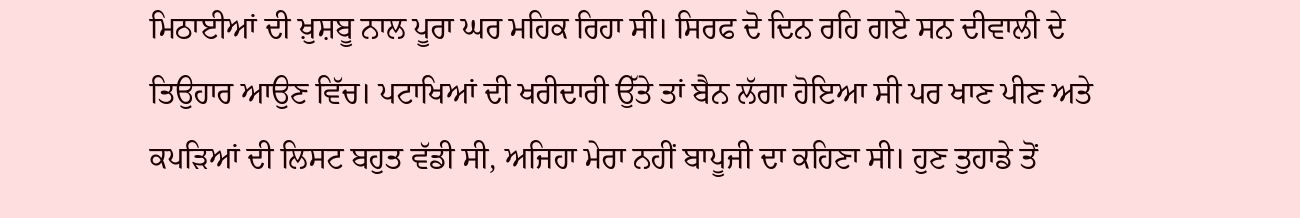ਮਿਠਾਈਆਂ ਦੀ ਖ਼ੁਸ਼ਬੂ ਨਾਲ ਪੂਰਾ ਘਰ ਮਹਿਕ ਰਿਹਾ ਸੀ। ਸਿਰਫ ਦੋ ਦਿਨ ਰਹਿ ਗਏ ਸਨ ਦੀਵਾਲੀ ਦੇ ਤਿਉਹਾਰ ਆਉਣ ਵਿੱਚ। ਪਟਾਖਿਆਂ ਦੀ ਖਰੀਦਾਰੀ ਉੱਤੇ ਤਾਂ ਬੈਨ ਲੱਗਾ ਹੋਇਆ ਸੀ ਪਰ ਖਾਣ ਪੀਣ ਅਤੇ ਕਪੜਿਆਂ ਦੀ ਲਿਸਟ ਬਹੁਤ ਵੱਡੀ ਸੀ, ਅਜਿਹਾ ਮੇਰਾ ਨਹੀਂ ਬਾਪੂਜੀ ਦਾ ਕਹਿਣਾ ਸੀ। ਹੁਣ ਤੁਹਾਡੇ ਤੋਂ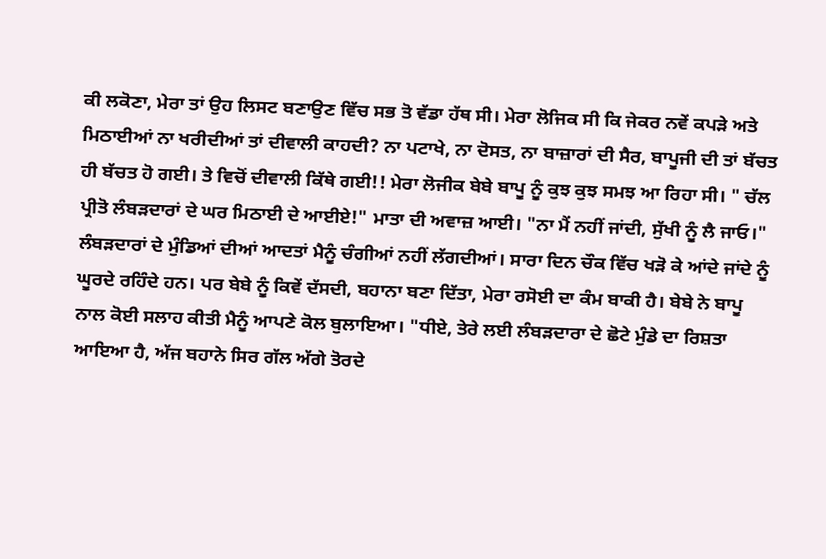ਕੀ ਲਕੋਣਾ, ਮੇਰਾ ਤਾਂ ਉਹ ਲਿਸਟ ਬਣਾਉਣ ਵਿੱਚ ਸਭ ਤੋ ਵੱਡਾ ਹੱਥ ਸੀ। ਮੇਰਾ ਲੋਜਿਕ ਸੀ ਕਿ ਜੇਕਰ ਨਵੇਂ ਕਪੜੇ ਅਤੇ ਮਿਠਾਈਆਂ ਨਾ ਖਰੀਦੀਆਂ ਤਾਂ ਦੀਵਾਲੀ ਕਾਹਦੀ? ਨਾ ਪਟਾਖੇ, ਨਾ ਦੋਸਤ, ਨਾ ਬਾਜ਼ਾਰਾਂ ਦੀ ਸੈਰ, ਬਾਪੂਜੀ ਦੀ ਤਾਂ ਬੱਚਤ ਹੀ ਬੱਚਤ ਹੋ ਗਈ। ਤੇ ਵਿਚੋਂ ਦੀਵਾਲੀ ਕਿੱਥੇ ਗਈ!! ਮੇਰਾ ਲੋਜੀਕ ਬੇਬੇ ਬਾਪੂ ਨੂੰ ਕੁਝ ਕੁਝ ਸਮਝ ਆ ਰਿਹਾ ਸੀ। " ਚੱਲ ਪ੍ਰੀਤੋ ਲੰਬੜਦਾਰਾਂ ਦੇ ਘਰ ਮਿਠਾਈ ਦੇ ਆਈਏ!" ਮਾਤਾ ਦੀ ਅਵਾਜ਼ ਆਈ। "ਨਾ ਮੈਂ ਨਹੀਂ ਜਾਂਦੀ, ਸੁੱਖੀ ਨੂੰ ਲੈ ਜਾਓ।" ਲੰਬੜਦਾਰਾਂ ਦੇ ਮੁੰਡਿਆਂ ਦੀਆਂ ਆਦਤਾਂ ਮੈਨੂੰ ਚੰਗੀਆਂ ਨਹੀਂ ਲੱਗਦੀਆਂ। ਸਾਰਾ ਦਿਨ ਚੌਕ ਵਿੱਚ ਖੜੋ ਕੇ ਆਂਦੇ ਜਾਂਦੇ ਨੂੰ ਘੂਰਦੇ ਰਹਿੰਦੇ ਹਨ। ਪਰ ਬੇਬੇ ਨੂੰ ਕਿਵੇਂ ਦੱਸਦੀ, ਬਹਾਨਾ ਬਣਾ ਦਿੱਤਾ, ਮੇਰਾ ਰਸੋਈ ਦਾ ਕੰਮ ਬਾਕੀ ਹੈ। ਬੇਬੇ ਨੇ ਬਾਪੂ ਨਾਲ ਕੋਈ ਸਲਾਹ ਕੀਤੀ ਮੈਨੂੰ ਆਪਣੇ ਕੋਲ ਬੁਲਾਇਆ। "ਧੀਏ, ਤੇਰੇ ਲਈ ਲੰਬੜਦਾਰਾ ਦੇ ਛੋਟੇ ਮੁੰਡੇ ਦਾ ਰਿਸ਼ਤਾ ਆਇਆ ਹੈ, ਅੱਜ ਬਹਾਨੇ ਸਿਰ ਗੱਲ ਅੱਗੇ ਤੋਰਦੇ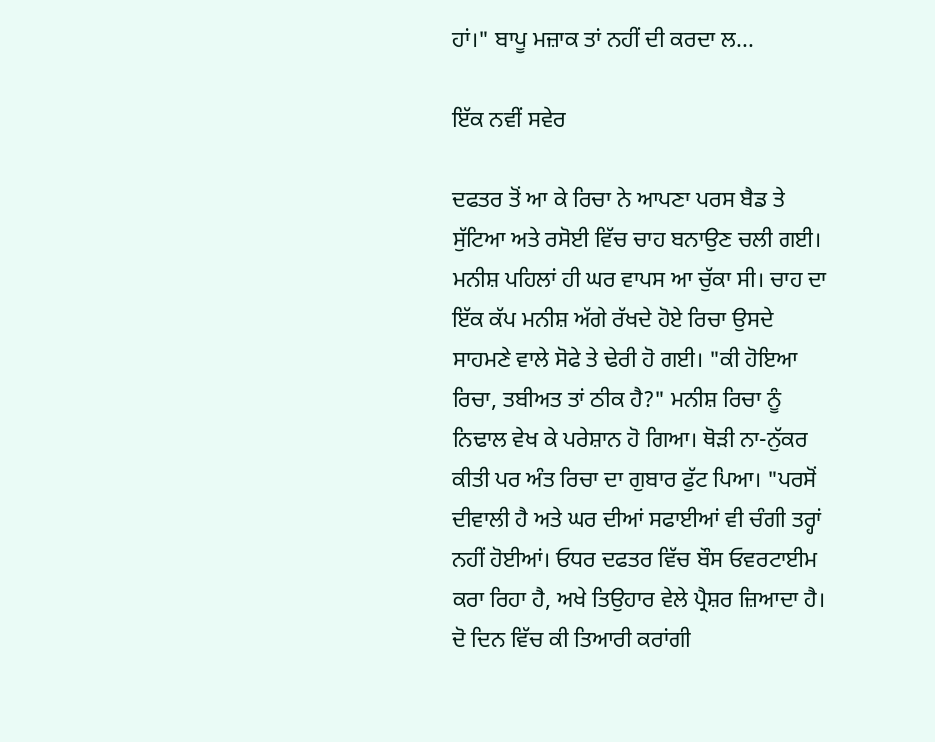ਹਾਂ।" ਬਾਪੂ ਮਜ਼ਾਕ ਤਾਂ ਨਹੀਂ ਦੀ ਕਰਦਾ ਲ...

ਇੱਕ ਨਵੀਂ ਸਵੇਰ

ਦਫਤਰ ਤੋਂ ਆ ਕੇ ਰਿਚਾ ਨੇ ਆਪਣਾ ਪਰਸ ਬੈਡ ਤੇ ਸੁੱਟਿਆ ਅਤੇ ਰਸੋਈ ਵਿੱਚ ਚਾਹ ਬਨਾਉਣ ਚਲੀ ਗਈ। ਮਨੀਸ਼ ਪਹਿਲਾਂ ਹੀ ਘਰ ਵਾਪਸ ਆ ਚੁੱਕਾ ਸੀ। ਚਾਹ ਦਾ ਇੱਕ ਕੱਪ ਮਨੀਸ਼ ਅੱਗੇ ਰੱਖਦੇ ਹੋਏ ਰਿਚਾ ਉਸਦੇ ਸਾਹਮਣੇ ਵਾਲੇ ਸੋਫੇ ਤੇ ਢੇਰੀ ਹੋ ਗਈ। "ਕੀ ਹੋਇਆ ਰਿਚਾ, ਤਬੀਅਤ ਤਾਂ ਠੀਕ ਹੈ?" ਮਨੀਸ਼ ਰਿਚਾ ਨੂੰ ਨਿਢਾਲ ਵੇਖ ਕੇ ਪਰੇਸ਼ਾਨ ਹੋ ਗਿਆ। ਥੋੜੀ ਨਾ-ਨੁੱਕਰ ਕੀਤੀ ਪਰ ਅੰਤ ਰਿਚਾ ਦਾ ਗੁਬਾਰ ਫੁੱਟ ਪਿਆ। "ਪਰਸੋਂ ਦੀਵਾਲੀ ਹੈ ਅਤੇ ਘਰ ਦੀਆਂ ਸਫਾਈਆਂ ਵੀ ਚੰਗੀ ਤਰ੍ਹਾਂ ਨਹੀਂ ਹੋਈਆਂ। ਓਧਰ ਦਫਤਰ ਵਿੱਚ ਬੌਸ ਓਵਰਟਾਈਮ ਕਰਾ ਰਿਹਾ ਹੈ, ਅਖੇ ਤਿਉਹਾਰ ਵੇਲੇ ਪ੍ਰੈਸ਼ਰ ਜ਼ਿਆਦਾ ਹੈ। ਦੋ ਦਿਨ ਵਿੱਚ ਕੀ ਤਿਆਰੀ ਕਰਾਂਗੀ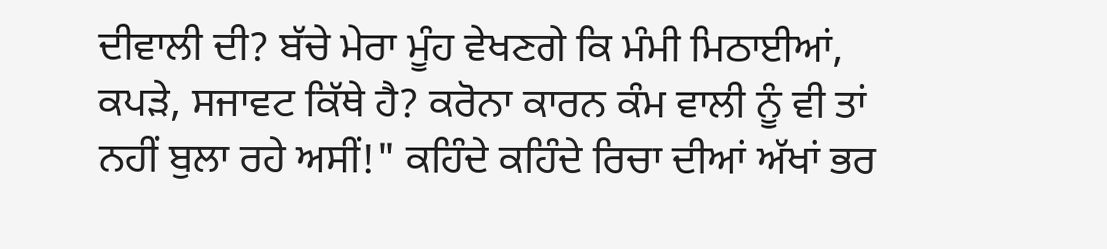ਦੀਵਾਲੀ ਦੀ? ਬੱਚੇ ਮੇਰਾ ਮੂੰਹ ਵੇਖਣਗੇ ਕਿ ਮੰਮੀ ਮਿਠਾਈਆਂ, ਕਪੜੇ, ਸਜਾਵਟ ਕਿੱਥੇ ਹੈ? ਕਰੋਨਾ ਕਾਰਨ ਕੰਮ ਵਾਲੀ ਨੂੰ ਵੀ ਤਾਂ ਨਹੀਂ ਬੁਲਾ ਰਹੇ ਅਸੀਂ!" ਕਹਿੰਦੇ ਕਹਿੰਦੇ ਰਿਚਾ ਦੀਆਂ ਅੱਖਾਂ ਭਰ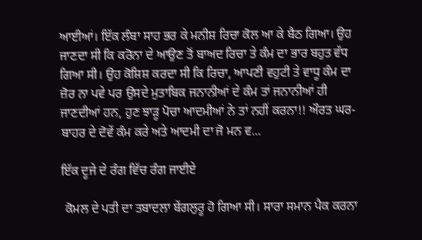ਆਈਆਂ। ਇੱਕ ਲੰਬਾ ਸਾਹ ਭਰ ਕੇ ਮਨੀਸ਼ ਰਿਚਾ ਕੋਲ ਆ ਕੇ ਬੈਠ ਗਿਆ। ਉਹ ਜਾਣਦਾ ਸੀ ਕਿ ਕਰੋਨਾ ਦੇ ਆਉਣ ਤੋਂ ਬਾਅਦ ਰਿਚਾ ਤੇ ਕੰਮ ਦਾ ਭਾਰ ਬਹੁਤ ਵੱਧ ਗਿਆ ਸੀ। ਉਹ ਕੋਸ਼ਿਸ਼ ਕਰਦਾ ਸੀ ਕਿ ਰਿਚਾ, ਆਪਣੀ ਵਹੁਟੀ ਤੇ ਵਾਧੂ ਕੰਮ ਦਾ ਜ਼ੋਰ ਨਾ ਪਵੇ ਪਰ ਉਸਦੇ ਮੁਤਾਬਿਕ ਜਨਾਨੀਆਂ ਦੇ ਕੰਮ ਤਾਂ ਜਨਾਨੀਆਂ ਹੀ ਜਾਣਦੀਆਂ ਹਨ, ਹੁਣ ਝਾੜੂ ਪੋਚਾ ਆਦਮੀਆਂ ਨੇ ਤਾਂ ਨਹੀਂ ਕਰਨਾ!! ਔਰਤ ਘਰ-ਬਾਹਰ ਦੇ ਦੋਵੇਂ ਕੰਮ ਕਰੇ ਅਤੇ ਆਦਮੀ ਦਾ ਜੋ ਮਨ ਵ...

ਇੱਕ ਦੂਜੇ ਦੇ ਰੰਗ ਵਿੱਚ ਰੰਗ ਜਾਈਏ

 ਕੋਮਲ ਦੇ ਪਤੀ ਦਾ ਤਬਾਦਲਾ ਬੇਂਗਲੁਰੂ ਹੋ ਗਿਆ ਸੀ। ਸਾਰਾ ਸਮਾਨ ਪੈਕ ਕਰਨਾ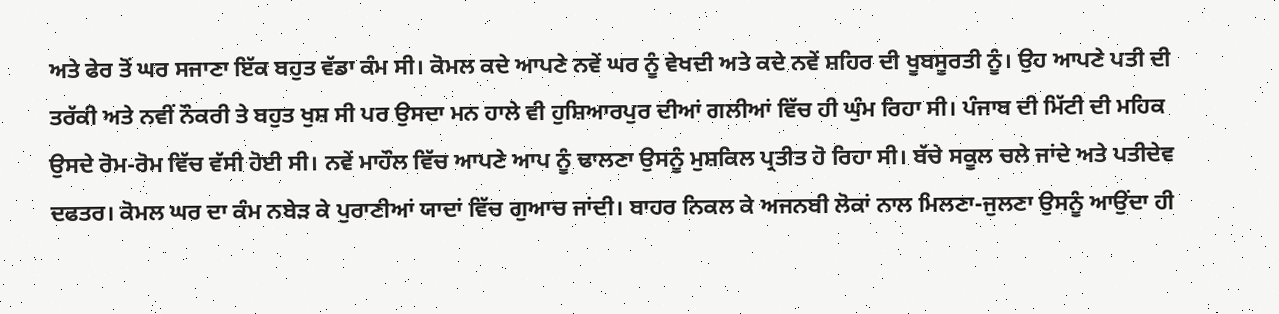ਅਤੇ ਫੇਰ ਤੋਂ ਘਰ ਸਜਾਣਾ ਇੱਕ ਬਹੁਤ ਵੱਡਾ ਕੰਮ ਸੀ। ਕੋਮਲ ਕਦੇ ਆਪਣੇ ਨਵੇਂ ਘਰ ਨੂੰ ਵੇਖਦੀ ਅਤੇ ਕਦੇ ਨਵੇਂ ਸ਼ਹਿਰ ਦੀ ਖੂਬਸੂਰਤੀ ਨੂੰ। ਉਹ ਆਪਣੇ ਪਤੀ ਦੀ ਤਰੱਕੀ ਅਤੇ ਨਵੀਂ ਨੌਕਰੀ ਤੇ ਬਹੁਤ ਖੁਸ਼ ਸੀ ਪਰ ਉਸਦਾ ਮਨ ਹਾਲੇ ਵੀ ਹੁਸ਼ਿਆਰਪੁਰ ਦੀਆਂ ਗਲੀਆਂ ਵਿੱਚ ਹੀ ਘੁੰਮ ਰਿਹਾ ਸੀ। ਪੰਜਾਬ ਦੀ ਮਿੱਟੀ ਦੀ ਮਹਿਕ ਉਸਦੇ ਰੋਮ-ਰੋਮ ਵਿੱਚ ਵੱਸੀ ਹੋਈ ਸੀ। ਨਵੇਂ ਮਾਹੌਲ ਵਿੱਚ ਆਪਣੇ ਆਪ ਨੂੰ ਢਾਲਣਾ ਉਸਨੂੰ ਮੁਸ਼ਕਿਲ ਪ੍ਰਤੀਤ ਹੋ ਰਿਹਾ ਸੀ। ਬੱਚੇ ਸਕੂਲ ਚਲੇ ਜਾਂਦੇ ਅਤੇ ਪਤੀਦੇਵ ਦਫਤਰ। ਕੋਮਲ ਘਰ ਦਾ ਕੰਮ ਨਬੇੜ ਕੇ ਪੁਰਾਣੀਆਂ ਯਾਦਾਂ ਵਿੱਚ ਗੁਆਚ ਜਾਂਦੀ। ਬਾਹਰ ਨਿਕਲ ਕੇ ਅਜਨਬੀ ਲੋਕਾਂ ਨਾਲ ਮਿਲਣਾ-ਜੁਲਣਾ ਉਸਨੂੰ ਆਉਂਦਾ ਹੀ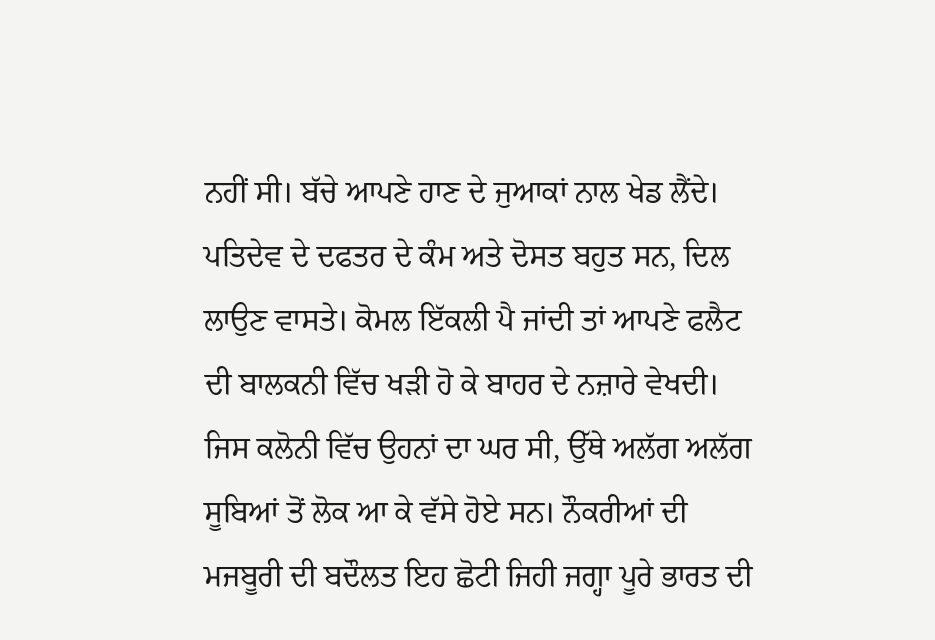ਨਹੀਂ ਸੀ। ਬੱਚੇ ਆਪਣੇ ਹਾਣ ਦੇ ਜੁਆਕਾਂ ਨਾਲ ਖੇਡ ਲੈਂਦੇ। ਪਤਿਦੇਵ ਦੇ ਦਫਤਰ ਦੇ ਕੰਮ ਅਤੇ ਦੋਸਤ ਬਹੁਤ ਸਨ, ਦਿਲ ਲਾਉਣ ਵਾਸਤੇ। ਕੋਮਲ ਇੱਕਲੀ ਪੈ ਜਾਂਦੀ ਤਾਂ ਆਪਣੇ ਫਲੈਟ ਦੀ ਬਾਲਕਨੀ ਵਿੱਚ ਖੜੀ ਹੋ ਕੇ ਬਾਹਰ ਦੇ ਨਜ਼ਾਰੇ ਵੇਖਦੀ। ਜਿਸ ਕਲੋਨੀ ਵਿੱਚ ਉਹਨਾਂ ਦਾ ਘਰ ਸੀ, ਉੱਥੇ ਅਲੱਗ ਅਲੱਗ ਸੂਬਿਆਂ ਤੋਂ ਲੋਕ ਆ ਕੇ ਵੱਸੇ ਹੋਏ ਸਨ। ਨੌਕਰੀਆਂ ਦੀ ਮਜਬੂਰੀ ਦੀ ਬਦੌਲਤ ਇਹ ਛੋਟੀ ਜਿਹੀ ਜਗ੍ਹਾ ਪੂਰੇ ਭਾਰਤ ਦੀ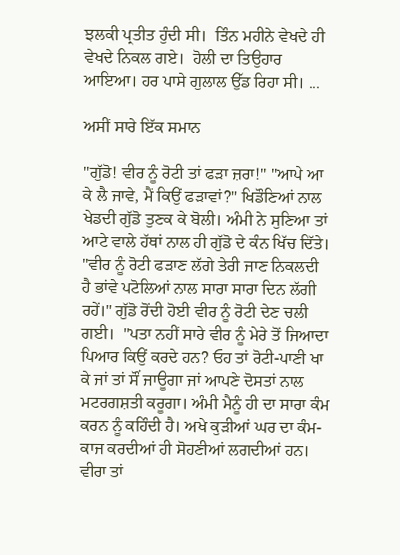ਝਲਕੀ ਪ੍ਰਤੀਤ ਹੁੰਦੀ ਸੀ।  ਤਿੰਨ ਮਹੀਨੇ ਵੇਖਦੇ ਹੀ ਵੇਖਦੇ ਨਿਕਲ ਗਏ।  ਹੋਲੀ ਦਾ ਤਿਉਹਾਰ ਆਇਆ। ਹਰ ਪਾਸੇ ਗੁਲਾਲ ਉੱਡ ਰਿਹਾ ਸੀ। ...

ਅਸੀਂ ਸਾਰੇ ਇੱਕ ਸਮਾਨ

"ਗੁੱਡੋ! ਵੀਰ ਨੂੰ ਰੋਟੀ ਤਾਂ ਫੜਾ ਜ਼ਰਾ!" "ਆਪੇ ਆ ਕੇ ਲੈ ਜਾਵੇ, ਮੈਂ ਕਿਉਂ ਫੜਾਵਾਂ?" ਖਿਡੌਣਿਆਂ ਨਾਲ ਖੇਡਦੀ ਗੁੱਡੋ ਤੁਣਕ ਕੇ ਬੋਲੀ। ਅੰਮੀ ਨੇ ਸੁਣਿਆ ਤਾਂ ਆਟੇ ਵਾਲੇ ਹੱਥਾਂ ਨਾਲ ਹੀ ਗੁੱਡੋ ਦੇ ਕੰਨ ਖਿੱਚ ਦਿੱਤੇ।  "ਵੀਰ ਨੂੰ ਰੋਟੀ ਫੜਾਣ ਲੱਗੇ ਤੇਰੀ ਜਾਣ ਨਿਕਲਦੀ ਹੈ ਭਾਂਵੇ ਪਟੋਲਿਆਂ ਨਾਲ ਸਾਰਾ ਸਾਰਾ ਦਿਨ ਲੱਗੀ ਰਹੇਂ।" ਗੁੱਡੋ ਰੋਂਦੀ ਹੋਈ ਵੀਰ ਨੂੰ ਰੋਟੀ ਦੇਣ ਚਲੀ ਗਈ।  "ਪਤਾ ਨਹੀਂ ਸਾਰੇ ਵੀਰ ਨੂੰ ਮੇਰੇ ਤੋਂ ਜਿਆਦਾ ਪਿਆਰ ਕਿਉਂ ਕਰਦੇ ਹਨ? ਓਹ ਤਾਂ ਰੋਟੀ-ਪਾਣੀ ਖਾ ਕੇ ਜਾਂ ਤਾਂ ਸੌਂ ਜਾਊਗਾ ਜਾਂ ਆਪਣੇ ਦੋਸਤਾਂ ਨਾਲ ਮਟਰਗਸ਼ਤੀ ਕਰੂਗਾ। ਅੰਮੀ ਮੈਨੂੰ ਹੀ ਦਾ ਸਾਰਾ ਕੰਮ ਕਰਨ ਨੂੰ ਕਹਿੰਦੀ ਹੈ। ਅਖੇ ਕੁੜੀਆਂ ਘਰ ਦਾ ਕੰਮ-ਕਾਜ ਕਰਦੀਆਂ ਹੀ ਸੋਹਣੀਆਂ ਲਗਦੀਆਂ ਹਨ। ਵੀਰਾ ਤਾਂ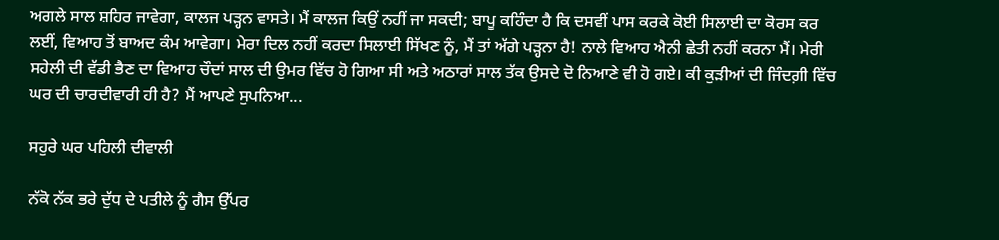ਅਗਲੇ ਸਾਲ ਸ਼ਹਿਰ ਜਾਵੇਗਾ, ਕਾਲਜ ਪੜ੍ਹਨ ਵਾਸਤੇ। ਮੈਂ ਕਾਲਜ ਕਿਉਂ ਨਹੀਂ ਜਾ ਸਕਦੀ; ਬਾਪੂ ਕਹਿੰਦਾ ਹੈ ਕਿ ਦਸਵੀਂ ਪਾਸ ਕਰਕੇ ਕੋਈ ਸਿਲਾਈ ਦਾ ਕੋਰਸ ਕਰ ਲਈਂ, ਵਿਆਹ ਤੋਂ ਬਾਅਦ ਕੰਮ ਆਵੇਗਾ। ਮੇਰਾ ਦਿਲ ਨਹੀਂ ਕਰਦਾ ਸਿਲਾਈ ਸਿੱਖਣ ਨੂੰ, ਮੈਂ ਤਾਂ ਅੱਗੇ ਪੜ੍ਹਨਾ ਹੈ! ਨਾਲੇ ਵਿਆਹ ਐਨੀ ਛੇਤੀ ਨਹੀਂ ਕਰਨਾ ਮੈਂ। ਮੇਰੀ ਸਹੇਲੀ ਦੀ ਵੱਡੀ ਭੈਣ ਦਾ ਵਿਆਹ ਚੌਦਾਂ ਸਾਲ ਦੀ ਉਮਰ ਵਿੱਚ ਹੋ ਗਿਆ ਸੀ ਅਤੇ ਅਠਾਰਾਂ ਸਾਲ ਤੱਕ ਉਸਦੇ ਦੋ ਨਿਆਣੇ ਵੀ ਹੋ ਗਏ। ਕੀ ਕੁੜੀਆਂ ਦੀ ਜਿੰਦਗ਼ੀ ਵਿੱਚ ਘਰ ਦੀ ਚਾਰਦੀਵਾਰੀ ਹੀ ਹੈ? ਮੈਂ ਆਪਣੇ ਸੁਪਨਿਆ...

ਸਹੁਰੇ ਘਰ ਪਹਿਲੀ ਦੀਵਾਲੀ

ਨੱਕੋ ਨੱਕ ਭਰੇ ਦੁੱਧ ਦੇ ਪਤੀਲੇ ਨੂੰ ਗੈਸ ਉੱਪਰ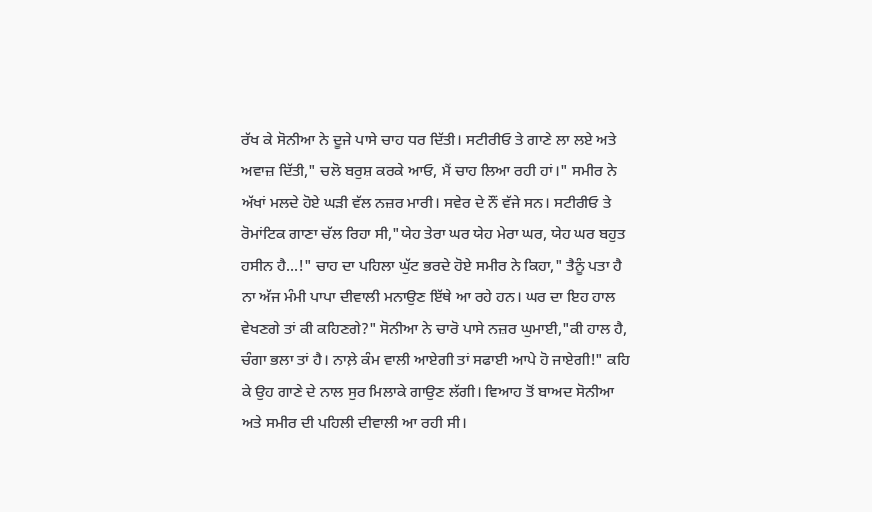ਰੱਖ ਕੇ ਸੋਨੀਆ ਨੇ ਦੂਜੇ ਪਾਸੇ ਚਾਹ ਧਰ ਦਿੱਤੀ। ਸਟੀਰੀਓ ਤੇ ਗਾਣੇ ਲਾ ਲਏ ਅਤੇ ਅਵਾਜ਼ ਦਿੱਤੀ," ਚਲੋ ਬਰੁਸ਼ ਕਰਕੇ ਆਓ, ਮੈਂ ਚਾਹ ਲਿਆ ਰਹੀ ਹਾਂ।" ਸਮੀਰ ਨੇ ਅੱਖਾਂ ਮਲਦੇ ਹੋਏ ਘੜੀ ਵੱਲ ਨਜ਼ਰ ਮਾਰੀ। ਸਵੇਰ ਦੇ ਨੌਂ ਵੱਜੇ ਸਨ। ਸਟੀਰੀਓ ਤੇ ਰੋਮਾਂਟਿਕ ਗਾਣਾ ਚੱਲ ਰਿਹਾ ਸੀ,"ਯੇਹ ਤੇਰਾ ਘਰ ਯੇਹ ਮੇਰਾ ਘਰ, ਯੇਹ ਘਰ ਬਹੁਤ ਹਸੀਨ ਹੈ...!" ਚਾਹ ਦਾ ਪਹਿਲਾ ਘੁੱਟ ਭਰਦੇ ਹੋਏ ਸਮੀਰ ਨੇ ਕਿਹਾ," ਤੈਨੂੰ ਪਤਾ ਹੈ ਨਾ ਅੱਜ ਮੰਮੀ ਪਾਪਾ ਦੀਵਾਲੀ ਮਨਾਉਣ ਇੱਥੇ ਆ ਰਹੇ ਹਨ। ਘਰ ਦਾ ਇਹ ਹਾਲ ਵੇਖਣਗੇ ਤਾਂ ਕੀ ਕਹਿਣਗੇ?" ਸੋਨੀਆ ਨੇ ਚਾਰੋ ਪਾਸੇ ਨਜ਼ਰ ਘੁਮਾਈ,"ਕੀ ਹਾਲ ਹੈ, ਚੰਗਾ ਭਲਾ ਤਾਂ ਹੈ। ਨਾਲ਼ੇ ਕੰਮ ਵਾਲੀ ਆਏਗੀ ਤਾਂ ਸਫਾਈ ਆਪੇ ਹੋ ਜਾਏਗੀ!" ਕਹਿ ਕੇ ਉਹ ਗਾਣੇ ਦੇ ਨਾਲ ਸੁਰ ਮਿਲਾਕੇ ਗਾਉਣ ਲੱਗੀ। ਵਿਆਹ ਤੋਂ ਬਾਅਦ ਸੋਨੀਆ ਅਤੇ ਸਮੀਰ ਦੀ ਪਹਿਲੀ ਦੀਵਾਲੀ ਆ ਰਹੀ ਸੀ।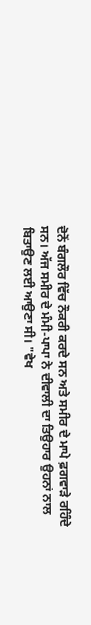ਦੋਨੋਂ ਬੰਗਲੌਰ ਵਿੱਚ ਨੌਕਰੀ ਕਰਦੇ ਸਨ ਅਤੇ ਸਮੀਰ ਦੇ ਮਾਪੇ ਫ਼ਗਵਾੜੇ ਰਹਿੰਦੇ ਸਨ। ਅੱਜ ਸਮੀਰ ਦੇ ਮੰਮੀ-ਪਾਪਾ ਨੇ ਦੀਵਾਲੀ ਦਾ ਤਿਉਹਾਰ ਉਹਨਾਂ ਨਾਲ ਬਿਤਾਉਣ ਲਈ ਆਉਣਾ ਸੀ। "ਵੇਖ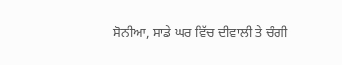ਸੋਨੀਆ, ਸਾਡੇ ਘਰ ਵਿੱਚ ਦੀਵਾਲੀ ਤੇ ਚੰਗੀ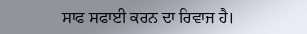ਸਾਫ ਸਫਾਈ ਕਰਨ ਦਾ ਰਿਵਾਜ ਹੈ।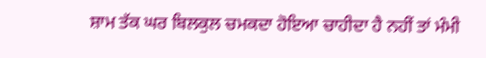ਸ਼ਾਮ ਤੱਕ ਘਰ ਬਿਲਕੁਲ ਚਮਕਦਾ ਹੋਇਆ ਚਾਹੀਦਾ ਹੈ ਨਹੀਂ ਤਾਂ ਮੰਮੀ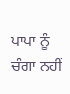ਪਾਪਾ ਨੂੰ ਚੰਗਾ ਨਹੀਂ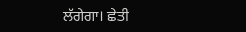ਲੱਗੇਗਾ। ਛੇਤੀ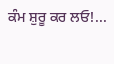ਕੰਮ ਸ਼ੁਰੂ ਕਰ ਲਓ!...